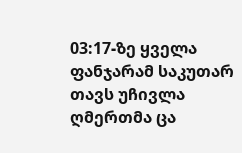03:17-ზე ყველა ფანჯარამ საკუთარ თავს უჩივლა
ღმერთმა ცა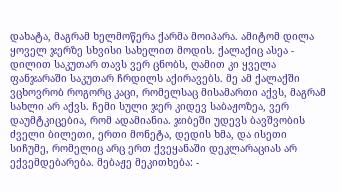დახატა, მაგრამ ხელმოწერა ქარმა მოიპარა. ამიტომ დილა ყოველ ჯერზე სხვისი სახელით მოდის. ქალაქიც ასეა - დილით საკუთარ თავს ვერ ცნობს, ღამით კი ყველა ფანჯარაში საკუთარ ჩრდილს აქირავებს. მე ამ ქალაქში ვცხოვრობ როგორც კაცი, რომელსაც მისამართი აქვს, მაგრამ სახლი არ აქვს. ჩემი სული ჯერ კიდევ საბაჟოზეა, ვერ დაუმტკიცებია, რომ ადამიანია. ჯიბეში უდევს ბავშვობის ძველი ბილეთი, ერთი მონეტა, დედის ხმა, და ისეთი სიჩუმე, რომელიც არც ერთ ქვეყანაში დეკლარაციას არ ექვემდებარება. მებაჟე მეკითხება: -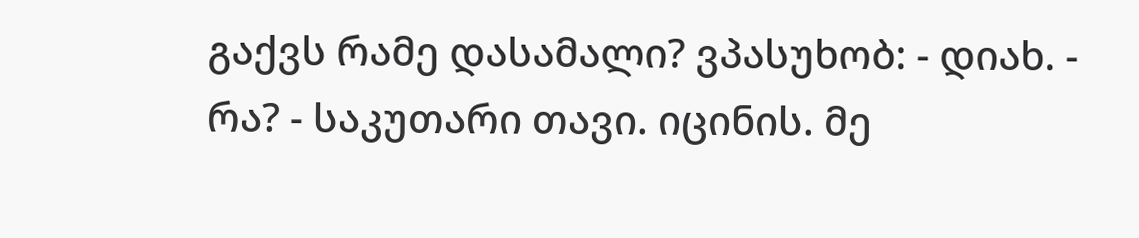გაქვს რამე დასამალი? ვპასუხობ: - დიახ. - რა? - საკუთარი თავი. იცინის. მე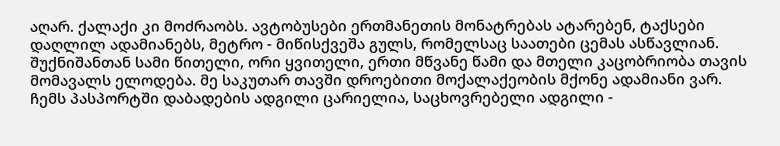აღარ. ქალაქი კი მოძრაობს. ავტობუსები ერთმანეთის მონატრებას ატარებენ, ტაქსები დაღლილ ადამიანებს, მეტრო - მიწისქვეშა გულს, რომელსაც საათები ცემას ასწავლიან. შუქნიშანთან სამი წითელი, ორი ყვითელი, ერთი მწვანე წამი და მთელი კაცობრიობა თავის მომავალს ელოდება. მე საკუთარ თავში დროებითი მოქალაქეობის მქონე ადამიანი ვარ. ჩემს პასპორტში დაბადების ადგილი ცარიელია, საცხოვრებელი ადგილი -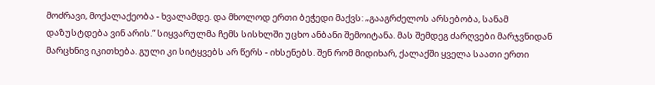მოძრავი, მოქალაქეობა - ხვალამდე. და მხოლოდ ერთი ბეჭედი მაქვს: „გააგრძელოს არსებობა, სანამ დაზუსტდება ვინ არის.“ სიყვარულმა ჩემს სისხლში უცხო ანბანი შემოიტანა. მას შემდეგ ძარღვები მარჯვნიდან მარცხნივ იკითხება. გული კი სიტყვებს არ წერს - იხსენებს. შენ რომ მიდიხარ, ქალაქში ყველა საათი ერთი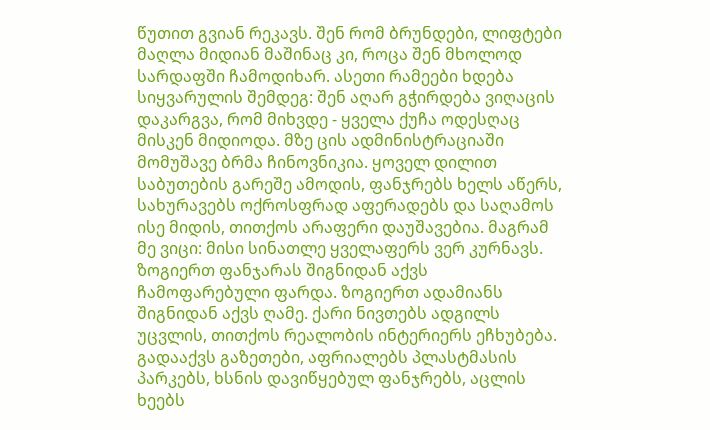წუთით გვიან რეკავს. შენ რომ ბრუნდები, ლიფტები მაღლა მიდიან მაშინაც კი, როცა შენ მხოლოდ სარდაფში ჩამოდიხარ. ასეთი რამეები ხდება სიყვარულის შემდეგ: შენ აღარ გჭირდება ვიღაცის დაკარგვა, რომ მიხვდე - ყველა ქუჩა ოდესღაც მისკენ მიდიოდა. მზე ცის ადმინისტრაციაში მომუშავე ბრმა ჩინოვნიკია. ყოველ დილით საბუთების გარეშე ამოდის, ფანჯრებს ხელს აწერს, სახურავებს ოქროსფრად აფერადებს და საღამოს ისე მიდის, თითქოს არაფერი დაუშავებია. მაგრამ მე ვიცი: მისი სინათლე ყველაფერს ვერ კურნავს. ზოგიერთ ფანჯარას შიგნიდან აქვს ჩამოფარებული ფარდა. ზოგიერთ ადამიანს შიგნიდან აქვს ღამე. ქარი ნივთებს ადგილს უცვლის, თითქოს რეალობის ინტერიერს ეჩხუბება. გადააქვს გაზეთები, აფრიალებს პლასტმასის პარკებს, ხსნის დავიწყებულ ფანჯრებს, აცლის ხეებს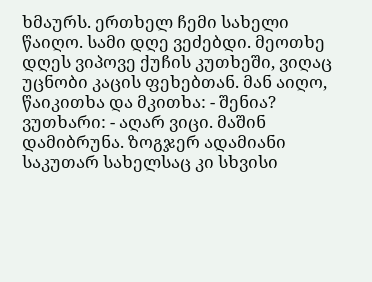ხმაურს. ერთხელ ჩემი სახელი წაიღო. სამი დღე ვეძებდი. მეოთხე დღეს ვიპოვე ქუჩის კუთხეში, ვიღაც უცნობი კაცის ფეხებთან. მან აიღო, წაიკითხა და მკითხა: - შენია? ვუთხარი: - აღარ ვიცი. მაშინ დამიბრუნა. ზოგჯერ ადამიანი საკუთარ სახელსაც კი სხვისი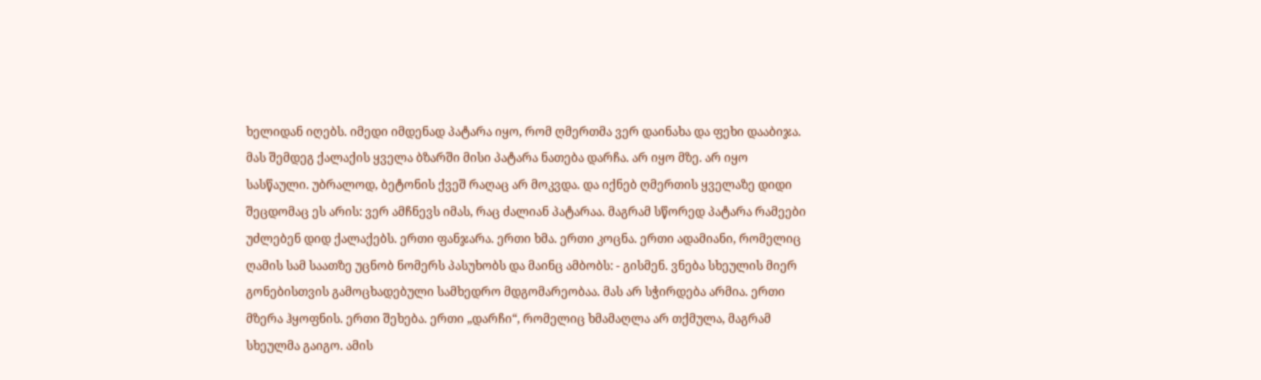ხელიდან იღებს. იმედი იმდენად პატარა იყო, რომ ღმერთმა ვერ დაინახა და ფეხი დააბიჯა. მას შემდეგ ქალაქის ყველა ბზარში მისი პატარა ნათება დარჩა. არ იყო მზე. არ იყო სასწაული. უბრალოდ, ბეტონის ქვეშ რაღაც არ მოკვდა. და იქნებ ღმერთის ყველაზე დიდი შეცდომაც ეს არის: ვერ ამჩნევს იმას, რაც ძალიან პატარაა. მაგრამ სწორედ პატარა რამეები უძლებენ დიდ ქალაქებს. ერთი ფანჯარა. ერთი ხმა. ერთი კოცნა. ერთი ადამიანი, რომელიც ღამის სამ საათზე უცნობ ნომერს პასუხობს და მაინც ამბობს: - გისმენ. ვნება სხეულის მიერ გონებისთვის გამოცხადებული სამხედრო მდგომარეობაა. მას არ სჭირდება არმია. ერთი მზერა ჰყოფნის. ერთი შეხება. ერთი „დარჩი“, რომელიც ხმამაღლა არ თქმულა, მაგრამ სხეულმა გაიგო. ამის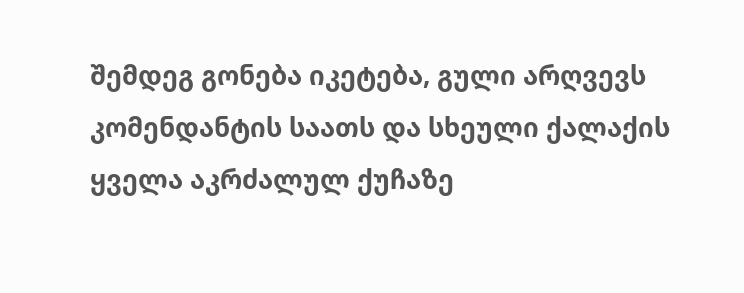შემდეგ გონება იკეტება, გული არღვევს კომენდანტის საათს და სხეული ქალაქის ყველა აკრძალულ ქუჩაზე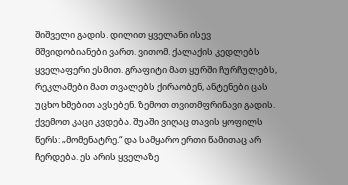შიშველი გადის. დილით ყველანი ისევ მშვიდობიანები ვართ. ვითომ. ქალაქის კედლებს ყველაფერი ესმით. გრაფიტი მათ ყურში ჩურჩულებს, რეკლამები მათ თვალებს ქირაობენ, ანტენები ცას უცხო ხმებით ავსებენ. ზემოთ თვითმფრინავი გადის. ქვემოთ კაცი კვდება. შუაში ვიღაც თავის ყოფილს წერს: „მომენატრე.“ და სამყარო ერთი წამითაც არ ჩერდება. ეს არის ყველაზე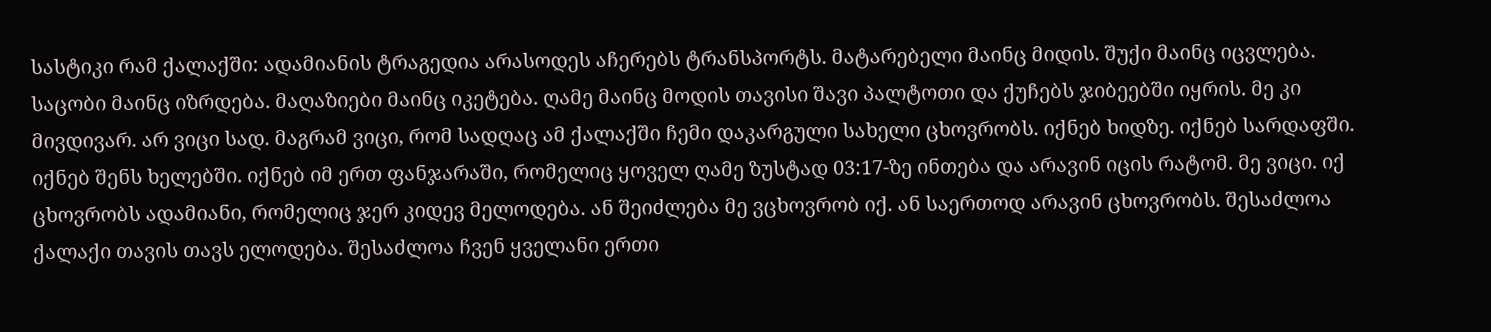სასტიკი რამ ქალაქში: ადამიანის ტრაგედია არასოდეს აჩერებს ტრანსპორტს. მატარებელი მაინც მიდის. შუქი მაინც იცვლება. საცობი მაინც იზრდება. მაღაზიები მაინც იკეტება. ღამე მაინც მოდის თავისი შავი პალტოთი და ქუჩებს ჯიბეებში იყრის. მე კი მივდივარ. არ ვიცი სად. მაგრამ ვიცი, რომ სადღაც ამ ქალაქში ჩემი დაკარგული სახელი ცხოვრობს. იქნებ ხიდზე. იქნებ სარდაფში. იქნებ შენს ხელებში. იქნებ იმ ერთ ფანჯარაში, რომელიც ყოველ ღამე ზუსტად 03:17-ზე ინთება და არავინ იცის რატომ. მე ვიცი. იქ ცხოვრობს ადამიანი, რომელიც ჯერ კიდევ მელოდება. ან შეიძლება მე ვცხოვრობ იქ. ან საერთოდ არავინ ცხოვრობს. შესაძლოა ქალაქი თავის თავს ელოდება. შესაძლოა ჩვენ ყველანი ერთი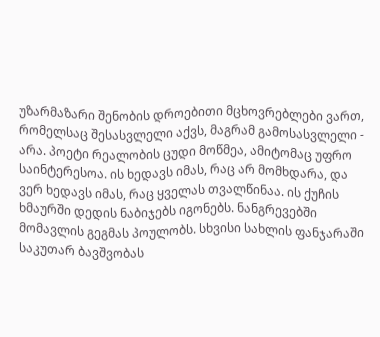უზარმაზარი შენობის დროებითი მცხოვრებლები ვართ, რომელსაც შესასვლელი აქვს, მაგრამ გამოსასვლელი - არა. პოეტი რეალობის ცუდი მოწმეა, ამიტომაც უფრო საინტერესოა. ის ხედავს იმას, რაც არ მომხდარა, და ვერ ხედავს იმას, რაც ყველას თვალწინაა. ის ქუჩის ხმაურში დედის ნაბიჯებს იგონებს. ნანგრევებში მომავლის გეგმას პოულობს. სხვისი სახლის ფანჯარაში საკუთარ ბავშვობას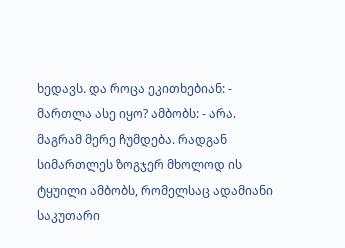ხედავს. და როცა ეკითხებიან: - მართლა ასე იყო? ამბობს: - არა. მაგრამ მერე ჩუმდება. რადგან სიმართლეს ზოგჯერ მხოლოდ ის ტყუილი ამბობს, რომელსაც ადამიანი საკუთარი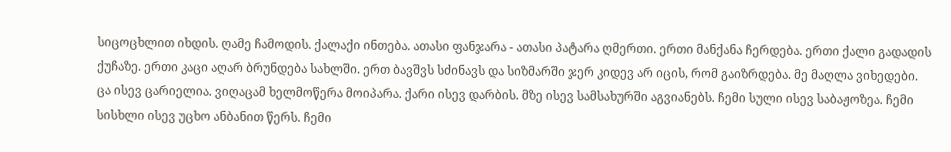სიცოცხლით იხდის. ღამე ჩამოდის. ქალაქი ინთება. ათასი ფანჯარა - ათასი პატარა ღმერთი. ერთი მანქანა ჩერდება. ერთი ქალი გადადის ქუჩაზე. ერთი კაცი აღარ ბრუნდება სახლში. ერთ ბავშვს სძინავს და სიზმარში ჯერ კიდევ არ იცის, რომ გაიზრდება. მე მაღლა ვიხედები. ცა ისევ ცარიელია. ვიღაცამ ხელმოწერა მოიპარა. ქარი ისევ დარბის. მზე ისევ სამსახურში აგვიანებს. ჩემი სული ისევ საბაჟოზეა. ჩემი სისხლი ისევ უცხო ანბანით წერს. ჩემი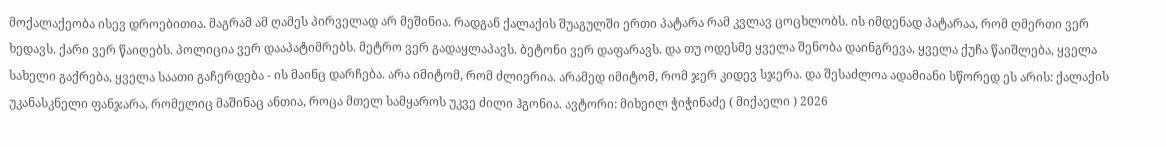მოქალაქეობა ისევ დროებითია. მაგრამ ამ ღამეს პირველად არ მეშინია. რადგან ქალაქის შუაგულში ერთი პატარა რამ კვლავ ცოცხლობს. ის იმდენად პატარაა, რომ ღმერთი ვერ ხედავს. ქარი ვერ წაიღებს. პოლიცია ვერ დააპატიმრებს. მეტრო ვერ გადაყლაპავს. ბეტონი ვერ დაფარავს. და თუ ოდესმე ყველა შენობა დაინგრევა, ყველა ქუჩა წაიშლება, ყველა სახელი გაქრება, ყველა საათი გაჩერდება - ის მაინც დარჩება. არა იმიტომ, რომ ძლიერია. არამედ იმიტომ, რომ ჯერ კიდევ სჯერა. და შესაძლოა ადამიანი სწორედ ეს არის: ქალაქის უკანასკნელი ფანჯარა, რომელიც მაშინაც ანთია, როცა მთელ სამყაროს უკვე ძილი ჰგონია. ავტორი: მიხეილ ჭიჭინაძე ( მიქაელი ) 2026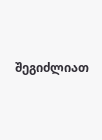შეგიძლიათ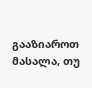გააზიაროთ მასალა, თუ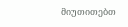მიუთითებთ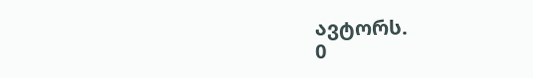ავტორს.
0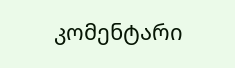კომენტარი